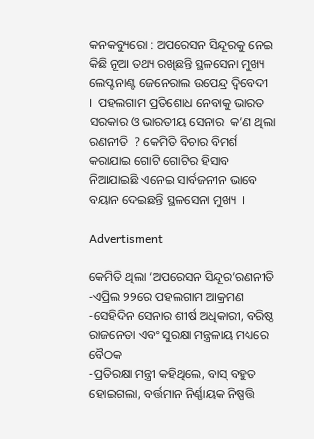କନକବ୍ୟୁରୋ : ଅପରେସନ ସିନ୍ଦୂରକୁ ନେଇ କିଛି ନୂଆ ତଥ୍ୟ ରଖିଛନ୍ତି ସ୍ଥଳସେନା ମୁଖ୍ୟ ଲେପ୍ଟନାଣ୍ଟ ଜେନେରାଲ ଉପେନ୍ଦ୍ର ଦ୍ବିବେଦୀ   ।  ପହଲଗାମ ପ୍ରତିଶୋଧ ନେବାକୁ ଭାରତ ସରକାର ଓ ଭାରତୀୟ ସେନାର  କ’ଣ ଥିଲା  ରଣନୀତି  ? କେମିତି ବିଚାର ବିମର୍ଶ କରାଯାଇ ଗୋଟି ଗୋଟିର ହିସାବ ନିଆଯାଇଛି ଏନେଇ ସାର୍ବଜନୀନ ଭାବେ ବୟାନ ଦେଇଛନ୍ତି ସ୍ଥଳସେନା ମୁଖ୍ୟ  ।

Advertisment

କେମିତି ଥିଲା ‘ଅପରେସନ ସିନ୍ଦୂର’ରଣନୀତି
-ଏପ୍ରିଲ ୨୨ରେ ପହଲଗାମ ଆକ୍ରମଣ
-ସେହିଦିନ ସେନାର ଶୀର୍ଷ ଅଧିକାରୀ, ବରିଷ୍ଠ ରାଜନେତା ଏବଂ ସୁରକ୍ଷା ମନ୍ତ୍ରଳାୟ ମଧ୍ୟରେ ବୈଠକ
-ପ୍ରତିରକ୍ଷା ମନ୍ତ୍ରୀ କହିଥିଲେ, ବାସ୍ ବହୁତ ହୋଇଗଲା, ବର୍ତ୍ତମାନ ନିର୍ଣ୍ଣାୟକ ନିଷ୍ପତ୍ତି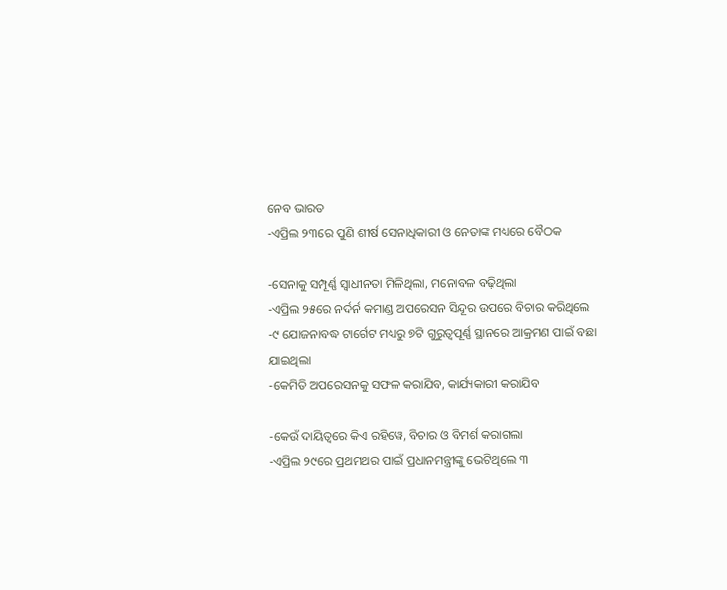ନେବ ଭାରତ
-ଏପ୍ରିଲ ୨୩ରେ ପୁଣି ଶୀର୍ଷ ସେନାଧିକାରୀ ଓ ନେତାଙ୍କ ମଧ୍ୟରେ ବୈଠକ

-ସେନାକୁ ସମ୍ପୂର୍ଣ୍ଣ ସ୍ବାଧୀନତା ମିଳିଥିଲା, ମନୋବଳ ବଢ଼ିଥିଲା
-ଏପ୍ରିଲ ୨୫ରେ ନର୍ଦର୍ନ କମାଣ୍ଡ ଅପରେସନ ସିନ୍ଦୂର ଉପରେ ବିଚାର କରିଥିଲେ
-୯ ଯୋଜନାବଦ୍ଧ ଟାର୍ଗେଟ ମଧ୍ୟରୁ ୭ଟି ଗୁରୁତ୍ୱପୂର୍ଣ୍ଣ ସ୍ଥାନରେ ଆକ୍ରମଣ ପାଇଁ ବଛା ଯାଇଥିଲା
-କେମିତି ଅପରେସନକୁ ସଫଳ କରାଯିବ, କାର୍ଯ୍ୟକାରୀ କରାଯିବ

-କେଉଁ ଦାୟିତ୍ବରେ କିଏ ରହିୱେ, ବିଚାର ଓ ବିମର୍ଶ କରାଗଲା
-ଏପ୍ରିଲ ୨୯ରେ ପ୍ରଥମଥର ପାଇଁ ପ୍ରଧାନମନ୍ତ୍ରୀଙ୍କୁ ଭେଟିଥିଲେ ୩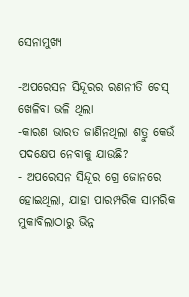ସେନାମୁଖ୍ୟ

-ଅପରେସନ ସିନ୍ଦୂରର ରଣନୀତି ଚେସ୍ ଖେଳିବା ଭଳି ଥିଲା
-କାରଣ ଭାରତ ଜାଣିନଥିଲା ଶତ୍ରୁ କେଉଁ ପଦକ୍ଷେପ ନେବାକୁ ଯାଉଛି?
- ଅପରେସନ ସିନ୍ଦୂର ଗ୍ରେ ଜୋନରେ ହୋଇଥିଲା, ଯାହା ପାରମ୍ପରିକ ସାମରିକ ମୁକାବିଲାଠାରୁ ଭିନ୍ନ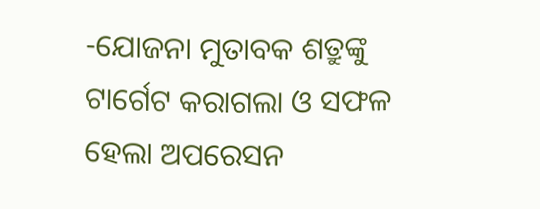-ଯୋଜନା ମୁତାବକ ଶତ୍ରୁଙ୍କୁ ଟାର୍ଗେଟ କରାଗଲା ଓ ସଫଳ ହେଲା ଅପରେସନ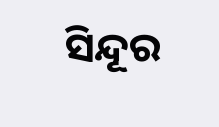ସିନ୍ଦୂର